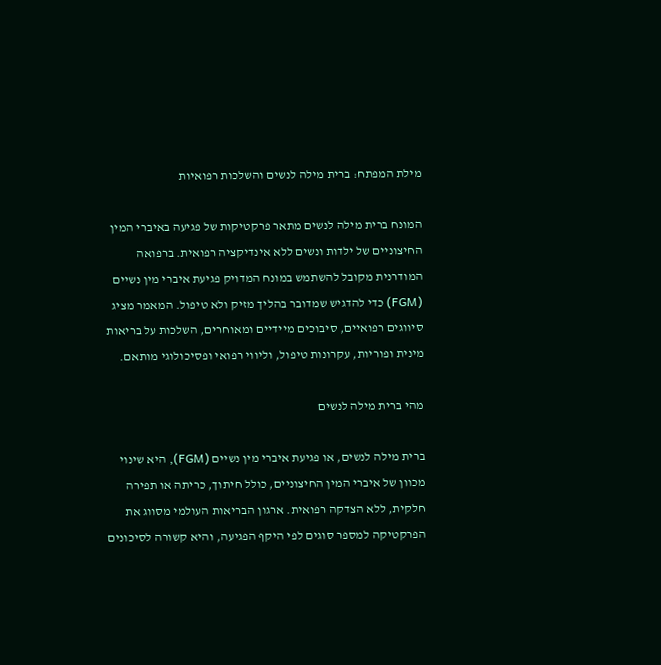מילת המפתח: ברית מילה לנשים והשלכות רפואיות

המונח ברית מילה לנשים מתאר פרקטיקות של פגיעה באיברי המין החיצוניים של ילדות ונשים ללא אינדיקציה רפואית. ברפואה המודרנית מקובל להשתמש במונח המדויק פגיעת איברי מין נשיים (FGM) כדי להדגיש שמדובר בהליך מזיק ולא טיפול. המאמר מציג סיווגים רפואיים, סיבוכים מיידיים ומאוחרים, השלכות על בריאות מינית ופוריות, עקרונות טיפול, וליווי רפואי ופסיכולוגי מותאם.

מהי ברית מילה לנשים

ברית מילה לנשים, או פגיעת איברי מין נשיים (FGM), היא שינוי מכוון של איברי המין החיצוניים, כולל חיתוך, כריתה או תפירה חלקית, ללא הצדקה רפואית. ארגון הבריאות העולמי מסווג את הפרקטיקה למספר סוגים לפי היקף הפגיעה, והיא קשורה לסיכונים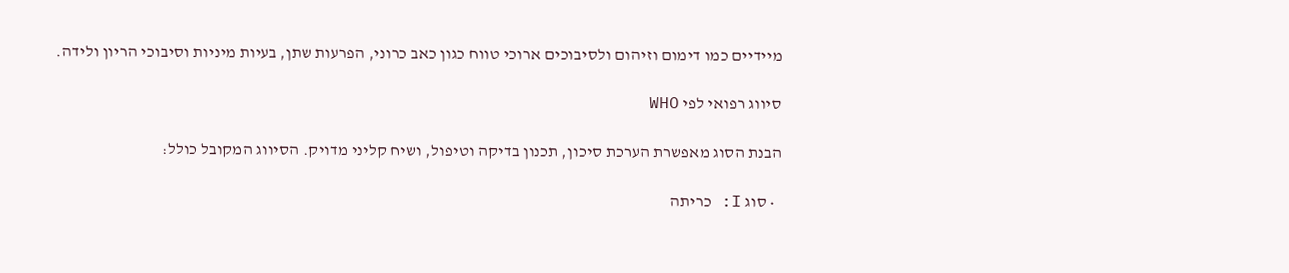מיידיים כמו דימום וזיהום ולסיבוכים ארוכי טווח כגון כאב כרוני, הפרעות שתן, בעיות מיניות וסיבוכי הריון ולידה.

סיווג רפואי לפי WHO

הבנת הסוג מאפשרת הערכת סיכון, תכנון בדיקה וטיפול, ושיח קליני מדויק. הסיווג המקובל כולל:

  • סוג I: כריתה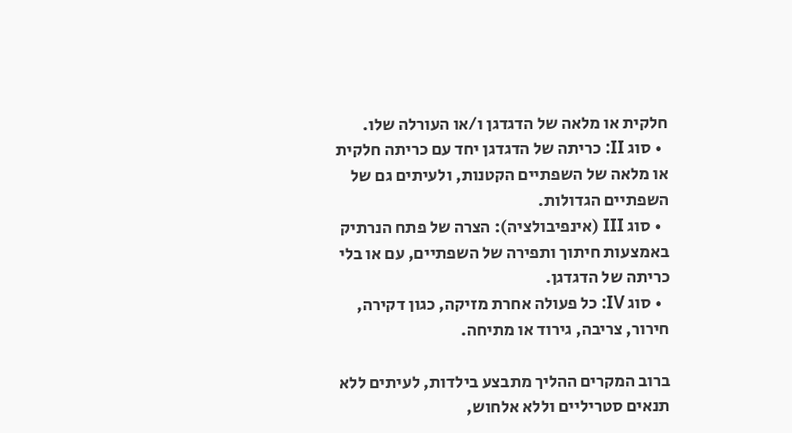חלקית או מלאה של הדגדגן ו/או העורלה שלו.
  • סוג II: כריתה של הדגדגן יחד עם כריתה חלקית או מלאה של השפתיים הקטנות, ולעיתים גם של השפתיים הגדולות.
  • סוג III (אינפיבולציה): הצרה של פתח הנרתיק באמצעות חיתוך ותפירה של השפתיים, עם או בלי כריתה של הדגדגן.
  • סוג IV: כל פעולה אחרת מזיקה, כגון דקירה, חירור, צריבה, גירוד או מתיחה.

ברוב המקרים ההליך מתבצע בילדות, לעיתים ללא תנאים סטריליים וללא אלחוש,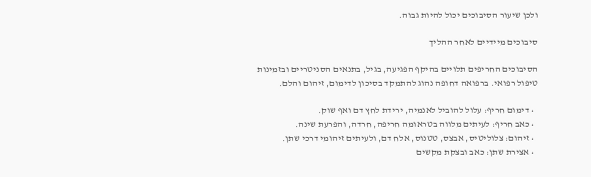ולכן שיעור הסיבוכים יכול להיות גבוה.

סיבוכים מיידיים לאחר ההליך

הסיבוכים החריפים תלויים בהיקף הפגיעה, בגיל, בתנאים הסניטריים ובזמינות טיפול רפואי. ברפואה דחופה נהוג להתמקד בסיכון לדימום, זיהום והלם.

  • דימום חריף: עלול להוביל לאנמיה, ירידת לחץ דם ואף שוק.
  • כאב חריף: לעיתים מלווה בטראומה חריפה, חרדה, והפרעת שינה.
  • זיהום: צלוליטיס, אבצס, טטנוס, אלח דם, ולעיתים זיהומי דרכי שתן.
  • אצירת שתן: כאב ובצקת מקשים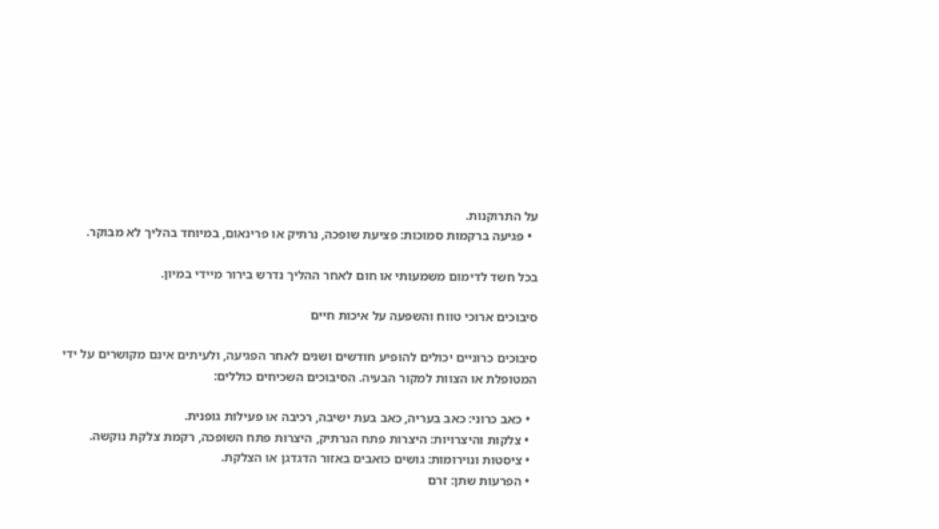על התרוקנות.
  • פגיעה ברקמות סמוכות: פציעת שופכה, נרתיק או פרינאום, במיוחד בהליך לא מבוקר.

בכל חשד לדימום משמעותי או חום לאחר ההליך נדרש בירור מיידי במיון.

סיבוכים ארוכי טווח והשפעה על איכות חיים

סיבוכים כרוניים יכולים להופיע חודשים ושנים לאחר הפגיעה, ולעיתים אינם מקושרים על ידי המטופלת או הצוות למקור הבעיה. הסיבוכים השכיחים כוללים:

  • כאב כרוני: כאב בעריה, כאב בעת ישיבה, רכיבה או פעילות גופנית.
  • צלקות והיצרויות: היצרות פתח הנרתיק, היצרות פתח השופכה, רקמת צלקת נוקשה.
  • ציסטות ונוירומות: גושים כואבים באזור הדגדגן או הצלקת.
  • הפרעות שתן: זרם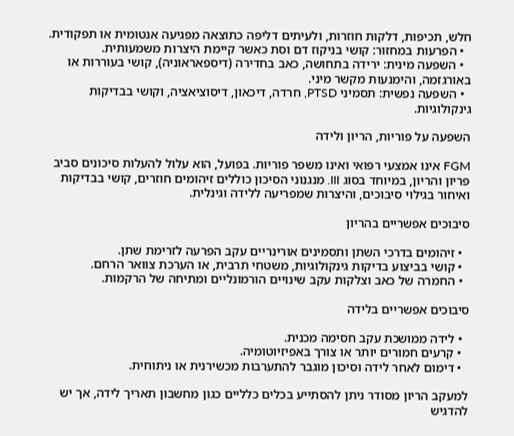חלש, תכיפות, דלקות חוזרות, ולעיתים דליפה כתוצאה מפגיעה אנטומית או תפקודית.
  • הפרעות במחזור: קושי בניקוז דם וסת כאשר קיימת היצרות משמעותית.
  • השפעה מינית: ירידה בתחושה, כאב בחדירה (דיספאראוניה), קושי בעוררות או באורגזמה, והימנעות מקשר מיני.
  • השפעה נפשית: תסמיני PTSD, חרדה, דיכאון, דיסוציאציה, וקושי בבדיקות גינקולוגיות.

השפעה על פוריות, הריון ולידה

FGM אינו אמצעי רפואי ואינו משפר פוריות. בפועל, הוא עלול להעלות סיכונים סביב פריון והריון, במיוחד בסוג III. מנגנוני הסיכון כוללים זיהומים חוזרים, קושי בבדיקות ואיחור בגילוי סיבוכים, והיצרות שמפריעה ללידה וגינלית.

סיבוכים אפשריים בהריון

  • זיהומים בדרכי השתן ותסמינים אורינריים עקב הפרעה לזרימת שתן.
  • קושי בביצוע בדיקות גינקולוגיות, משטחי תרבית, או הערכת צוואר הרחם.
  • החמרה של כאב וצלקות עקב שינויים הורמונליים ומתיחה של הרקמות.

סיבוכים אפשריים בלידה

  • לידה ממושכת עקב חסימה מכנית.
  • קרעים חמורים יותר או צורך באפיזיוטומיה.
  • דימום לאחר לידה וסיכון מוגבר להתערבות מכשירנית או ניתוחית.

למעקב הריון מסודר ניתן להסתייע בכלים כלליים כגון מחשבון תאריך לידה, אך יש להדגיש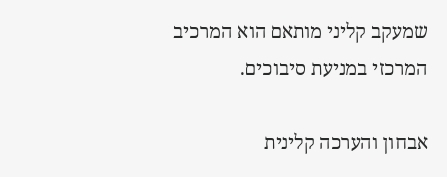שמעקב קליני מותאם הוא המרכיב המרכזי במניעת סיבוכים.

אבחון והערכה קלינית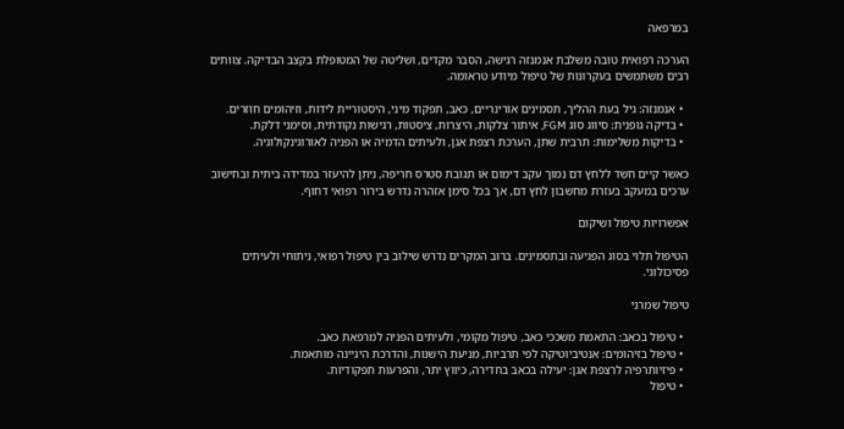במרפאה

הערכה רפואית טובה משלבת אנמנזה רגישה, הסבר מקדים, ושליטה של המטופלת בקצב הבדיקה. צוותים רבים משתמשים בעקרונות של טיפול מיודע טראומה.

  • אנמנזה: גיל בעת ההליך, תסמינים אורינריים, כאב, תפקוד מיני, היסטוריית לידות, וזיהומים חוזרים.
  • בדיקה גופנית: סיווג סוג FGM, איתור צלקות, היצרות, ציסטות, רגישות נקודתית, וסימני דלקת.
  • בדיקות משלימות: תרבית שתן, הערכת רצפת אגן, ולעיתים הדמיה או הפניה לאורוגינקולוגיה.

כאשר קיים חשד ללחץ דם נמוך עקב דימום או תגובת סטרס חריפה, ניתן להיעזר במדידה ביתית ובחישוב ערכים במעקב בעזרת מחשבון לחץ דם, אך בכל סימן אזהרה נדרש בירור רפואי דחוף.

אפשרויות טיפול ושיקום

הטיפול תלוי בסוג הפגיעה ובתסמינים. ברוב המקרים נדרש שילוב בין טיפול רפואי, ניתוחי ולעיתים פסיכולוגי.

טיפול שמרני

  • טיפול בכאב: התאמת משככי כאב, טיפול מקומי, ולעיתים הפניה למרפאת כאב.
  • טיפול בזיהומים: אנטיביוטיקה לפי תרביות, מניעת הישנות, והדרכת היגיינה מותאמת.
  • פיזיותרפיה לרצפת אגן: יעילה בכאב בחדירה, כיווץ יתר, והפרעות תפקודיות.
  • טיפול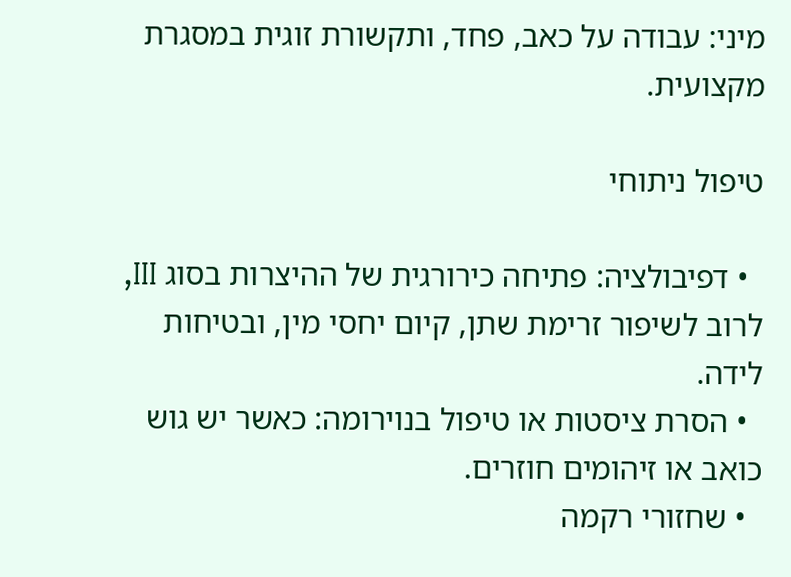מיני: עבודה על כאב, פחד, ותקשורת זוגית במסגרת מקצועית.

טיפול ניתוחי

  • דפיבולציה: פתיחה כירורגית של ההיצרות בסוג III, לרוב לשיפור זרימת שתן, קיום יחסי מין, ובטיחות לידה.
  • הסרת ציסטות או טיפול בנוירומה: כאשר יש גוש כואב או זיהומים חוזרים.
  • שחזורי רקמה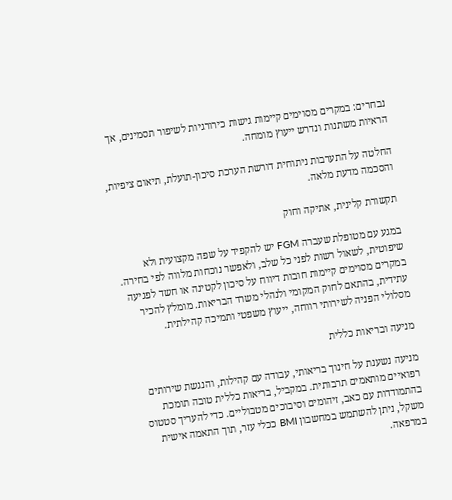נבחרים: במקרים מסוימים קיימות גישות כירורגיות לשיפור תסמינים, אך הראיות משתנות ונדרש ייעוץ מומחה.

החלטה על התערבות ניתוחית דורשת הערכת סיכון-תועלת, תיאום ציפיות, והסכמה מדעת מלאה.

תקשורת קלינית, אתיקה וחוק

במגע עם מטופלת שעברה FGM יש להקפיד על שפה מקצועית ולא שיפוטית, לשאול רשות לפני כל שלב, ולאפשר נוכחות מלווה לפי בחירה. במקרים מסוימים קיימות חובות דיווח על סיכון לקטינה או חשד לפגיעה עתידית, בהתאם לחוק המקומי ולנהלי משרד הבריאות. מומלץ להכיר מסלולי הפניה לשירותי רווחה, ייעוץ משפטי ותמיכה קהילתית.

מניעה ובריאות כללית

מניעה נשענת על חינוך בריאותי, עבודה עם קהילות, והנגשת שירותים רפואיים מותאמים תרבותית. במקביל, בריאות כללית טובה תומכת בהתמודדות עם כאב, זיהומים וסיבוכים מטבוליים. כדי להעריך סטטוס משקל, ניתן להשתמש במחשבון BMI ככלי עזר, תוך התאמה אישית במרפאה.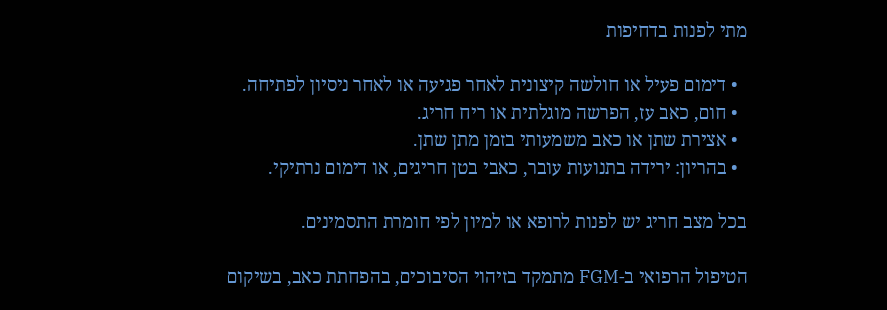מתי לפנות בדחיפות

  • דימום פעיל או חולשה קיצונית לאחר פגיעה או לאחר ניסיון לפתיחה.
  • חום, כאב עז, הפרשה מוגלתית או ריח חריג.
  • אצירת שתן או כאב משמעותי בזמן מתן שתן.
  • בהריון: ירידה בתנועות עובר, כאבי בטן חריגים, או דימום נרתיקי.

בכל מצב חריג יש לפנות לרופא או למיון לפי חומרת התסמינים.

הטיפול הרפואי ב-FGM מתמקד בזיהוי הסיבוכים, בהפחתת כאב, בשיקום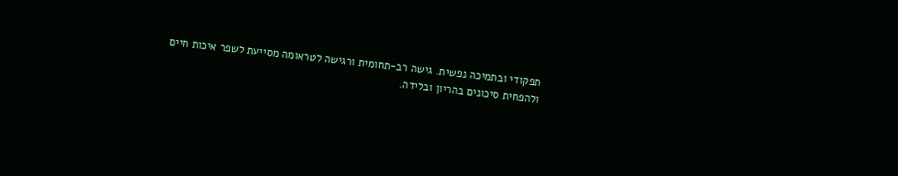תפקודי ובתמיכה נפשית. גישה רב-תחומית ורגישה לטראומה מסייעת לשפר איכות חיים ולהפחית סיכונים בהריון ובלידה.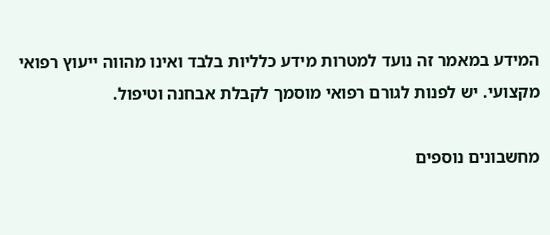המידע במאמר זה נועד למטרות מידע כלליות בלבד ואינו מהווה ייעוץ רפואי מקצועי. יש לפנות לגורם רפואי מוסמך לקבלת אבחנה וטיפול.

מחשבונים נוספים